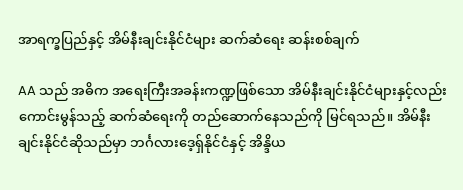အာရက္ခပြည်နှင့် အိမ်နီးချင်းနိုင်ငံများ ဆက်ဆံရေး ဆန်းစစ်ချက်

AA သည် အဓိက အရေးကြီးအခန်းကဏ္ဍဖြစ်သော အိမ်နီးချင်းနိုင်ငံများနှင့်လည်း ကောင်းမွန်သည့် ဆက်ဆံရေးကို တည်ဆောက်နေသည်ကို မြင်ရသည်။ အိမ်နီးချင်းနိုင်ငံဆိုသည်မှာ ဘင်္ဂလားဒေ့ရှ်နိုင်ငံနှင့် အိန္ဒိယ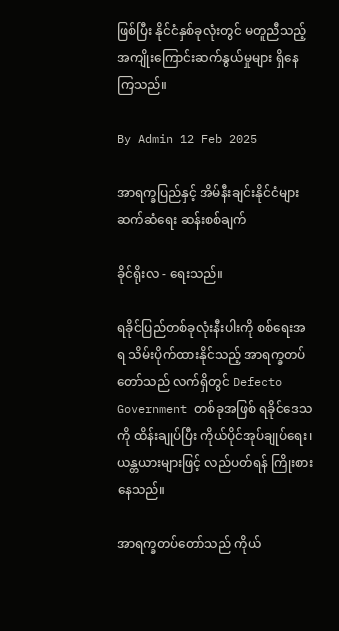ဖြစ်ပြီး နိုင်ငံနှစ်ခုလုံးတွင် မတူညီသည့် အကျိုးကြောင်းဆက်နွယ်မှုများ ရှိနေကြသည်။

By Admin 12 Feb 2025

အာရက္ခပြည်နှင့် အိမ်နီးချင်းနိုင်ငံများ ဆက်ဆံရေး ဆန်းစစ်ချက်

ခိုင်ရိုးလ - ရေးသည်။

ရခိုင်ပြည်တစ်ခုလုံးနီးပါးကို စစ်ရေးအရ သိမ်းပိုက်ထားနိုင်သည့် အာရက္ခတပ်တော်သည် လက်ရှိတွင် Defecto Government တစ်ခုအဖြစ် ရခိုင်ဒေသကို ထိန်းချုပ်ပြီး ကိုယ်ပိုင်အုပ်ချုပ်ရေး၊ ယန္တယားများဖြင့် လည်ပတ်ရန် ကြိုးစားနေသည်။

အာရက္ခတပ်တော်သည် ကိုယ်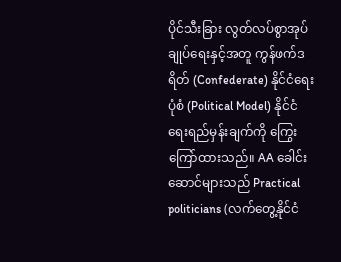ပိုင်သီးခြား လွတ်လပ်စွာအုပ်ချုပ်ရေးနှင့်အတူ ကွန်ဖက်ဒရိတ် (Confederate) နိုင်ငံရေးပုံစံ (Political Model) နိုင်ငံရေးရည်မှန်းချက်ကို ကြွေးကြော်ထားသည်။ AA ခေါင်းဆောင်များသည် Practical politicians (လက်တွေ့နိုင်ငံ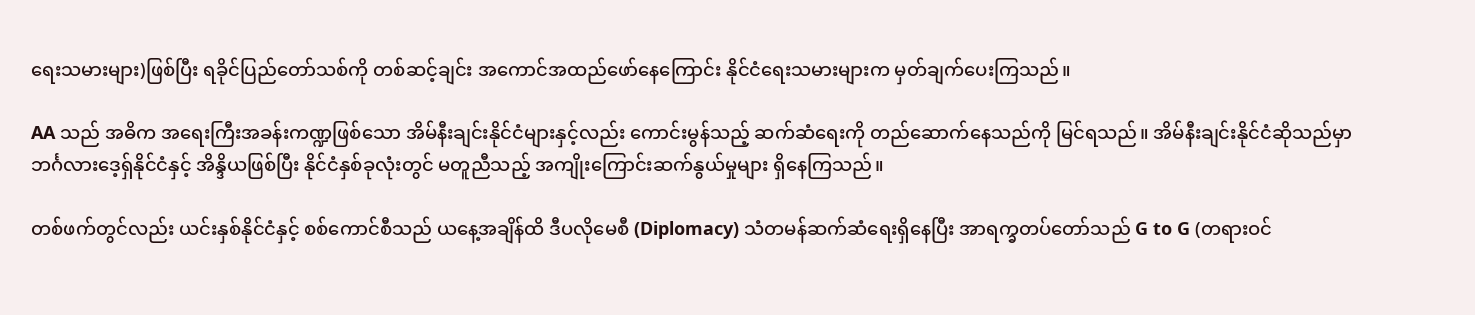ရေးသမားများ)ဖြစ်ပြီး ရခိုင်ပြည်တော်သစ်ကို တစ်ဆင့်ချင်း အကောင်အထည်ဖော်နေကြောင်း နိုင်ငံရေးသမားများက မှတ်ချက်ပေးကြသည်။

AA သည် အဓိက အရေးကြီးအခန်းကဏ္ဍဖြစ်သော အိမ်နီးချင်းနိုင်ငံများနှင့်လည်း ကောင်းမွန်သည့် ဆက်ဆံရေးကို တည်ဆောက်နေသည်ကို မြင်ရသည်။ အိမ်နီးချင်းနိုင်ငံဆိုသည်မှာ ဘင်္ဂလားဒေ့ရှ်နိုင်ငံနှင့် အိန္ဒိယဖြစ်ပြီး နိုင်ငံနှစ်ခုလုံးတွင် မတူညီသည့် အကျိုးကြောင်းဆက်နွယ်မှုများ ရှိနေကြသည်။

တစ်ဖက်တွင်လည်း ယင်းနှစ်နိုင်ငံနှင့် စစ်ကောင်စီသည် ယနေ့အချိန်ထိ ဒီပလိုမေစီ (Diplomacy) သံတမန်ဆက်ဆံရေးရှိနေပြီး အာရက္ခတပ်တော်သည် G to G (တရားဝင်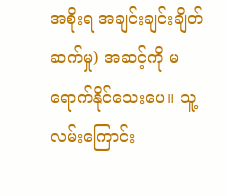အစိုးရ အချင်းချင်းချိတ်ဆက်မှု) အဆင့်ကို မရောက်နိုင်သေးပေ။ သူ့လမ်းကြောင်း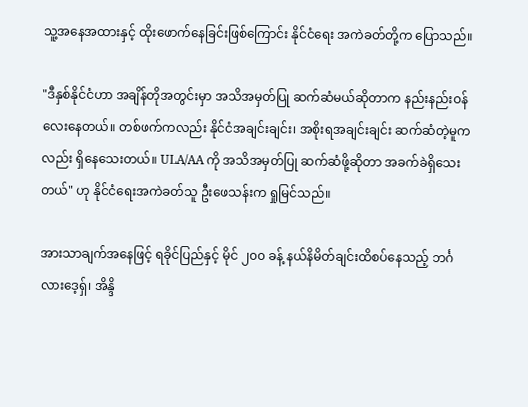သူ့အနေအထားနှင့် ထိုးဖောက်နေခြင်းဖြစ်ကြောင်း နိုင်ငံ‌ရေး အကဲခတ်တို့က ပြောသည်။

"ဒီနှစ်နိုင်ငံဟာ အချိန်တိုအတွင်းမှာ အသိအမှတ်ပြု ဆက်ဆံမယ်ဆိုတာက နည်းနည်းဝန်လေးနေတယ်။ တစ်ဖက်ကလည်း နိုင်ငံအချင်းချင်း၊ အစိုးရအချင်းချင်း ဆက်ဆံတဲ့မူကလည်း ရှိနေသေးတယ်။ ULA/AA ကို အသိအမှတ်ပြု ဆက်ဆံဖို့ဆိုတာ အခက်ခဲရှိသေးတယ်" ဟု နိုင်ငံရေးအကဲခတ်သူ ဦးဖေသန်းက ရှုမြင်သည်။

အားသာချက်အနေဖြင့် ရခိုင်ပြည်နှင့် မိုင် ၂၀၀ ခန့် နယ်နိမိတ်ချင်းထိစပ်နေသည့် ဘင်္ဂလားဒေ့ရှ်၊ အိန္ဒိ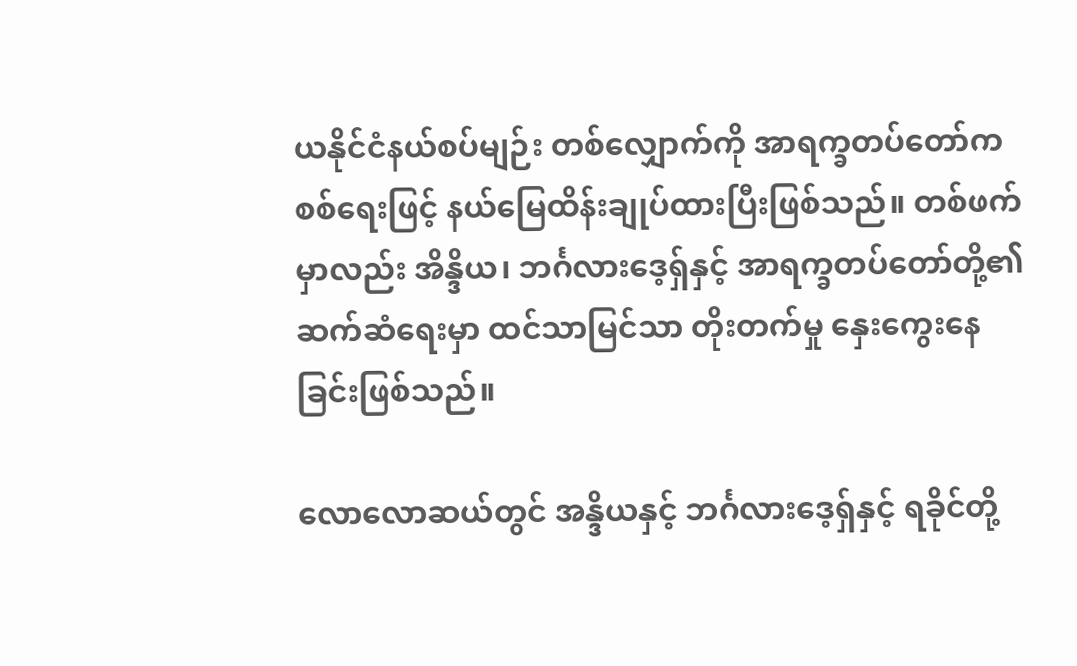ယနိုင်ငံနယ်စပ်မျဉ်း တစ်လျှောက်ကို အာရက္ခတပ်တော်က စစ်ရေးဖြင့် နယ်မြေထိန်းချုပ်ထားပြီးဖြစ်သည်။ တစ်ဖက်မှာလည်း အိန္ဒိယ၊ ဘင်္ဂလားဒေ့ရှ်နှင့် အာရက္ခတပ်တော်တို့၏ ဆက်ဆံရေးမှာ ထင်သာမြင်သာ တိုးတက်မှု နှေးကွေးနေခြင်းဖြစ်သည်။

လောလောဆယ်တွင် အန္ဒိယနှင့် ဘင်္ဂလားဒေ့ရှ်နှင့် ရခိုင်တို့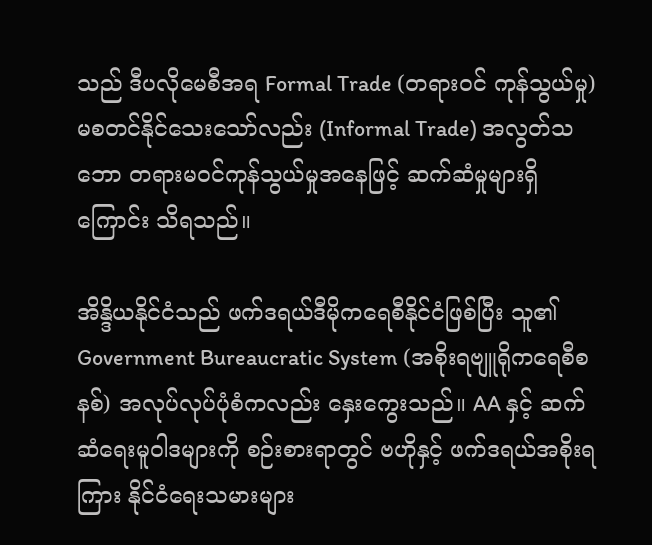သည် ဒီပလိုမေစီအရ Formal Trade (တရားဝင် ကုန်သွယ်မှု) မစတင်နိုင်သေးသော်လည်း (Informal Trade) အလွတ်သဘော တရားမဝင်ကုန်သွယ်မှုအနေဖြင့် ဆက်ဆံမှုများရှိကြောင်း သိရသည်။

အိန္ဒိယနိုင်ငံသည် ဖက်ဒရယ်ဒီမိုကရေစီနိုင်ငံဖြစ်ပြီး သူ၏ Government Bureaucratic System (အစိုးရဗျူရိုကရေစီစနစ်) အလုပ်လုပ်ပုံစံကလည်း နှေးကွေးသည်။ AA နှင့် ဆက်ဆံရေးမူဝါဒများကို စဉ်းစားရာတွင် ဗဟိုနှင့် ဖက်ဒရယ်အစိုးရကြား နိုင်ငံရေးသမားများ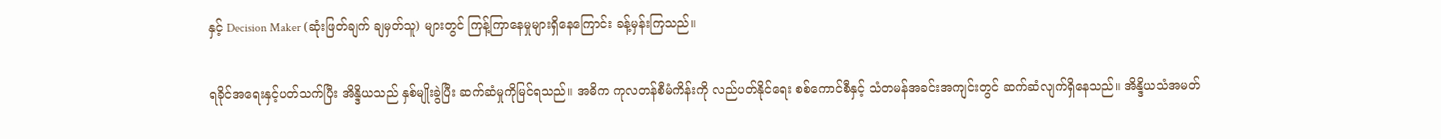နှင့် Decision Maker (ဆုံးဖြတ်ချက် ချမှတ်သူ) များတွင် ကြန့်ကြာနေမှုများရှိနေကြောင်း ခန့်မှန်းကြသည်။

ရခိုင်အရေးနှင့်ပတ်သက်ပြီး အိန္ဒိယသည် နှစ်မျိုးခွဲပြီး ဆက်ဆံမှုကိုမြင်ရသည်။ အဓိက ကုလတန်စီမံကိန်းကို လည်ပတ်နိုင်ရေး စစ်ကောင်စီနှင့် သံတမန်အခင်းအကျင်းတွင် ဆက်ဆံလျက်ရှိနေသည်။ အိန္ဒိယသံအမတ်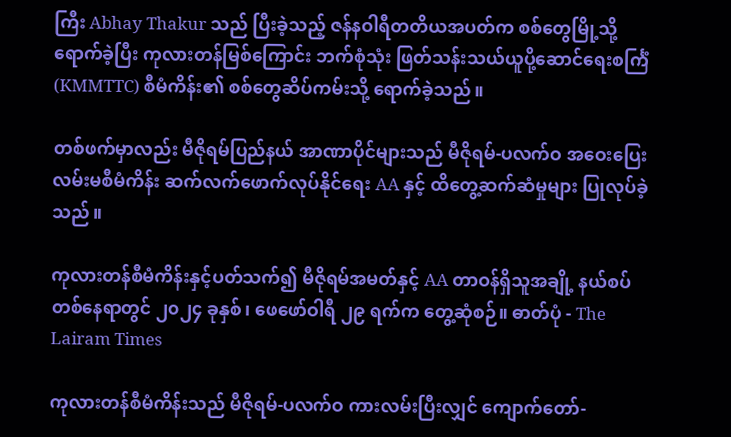ကြီး Abhay Thakur သည် ပြီးခဲ့သည့် ဇန်နဝါရီတတိယအပတ်က စစ်တွေမြို့သို့ရောက်ခဲ့ပြီး ကုလားတန်မြစ်ကြောင်း ဘက်စုံသုံး ဖြတ်သန်းသယ်ယူပို့ဆောင်ရေးစင်္ကြံ (KMMTTC) စီမံကိန်း၏ စစ်တွေဆိပ်ကမ်းသို့ ရောက်ခဲ့သည်။

တစ်ဖက်မှာလည်း မီဇိုရမ်ပြည်နယ် အာဏာပိုင်များသည် မီဇိုရမ်-ပလက်ဝ အဝေးပြေးလမ်းမစီမံကိန်း ဆက်လက်ဖောက်လုပ်နိုင်ရေး AA နှင့် ထိတွေ့ဆက်ဆံမှုများ ပြုလုပ်ခဲ့သည်။

ကုလားတန်စီမံကိန်းနှင့်ပတ်သက်၍ မီဇိုရမ်အမတ်နှင့် AA တာဝန်ရှိသူအချို့ နယ်စပ်တစ်နေရာတွင် ၂၀၂၄ ခုနှစ်၊ ဖေဖော်ဝါရီ ၂၉ ရက်က တွေ့ဆုံစဉ်။ ဓာတ်ပုံ - The Lairam Times

ကုလားတန်စီမံကိန်းသည် မီဇိုရမ်-ပလက်ဝ ကားလမ်းပြီးလျှင် ကျောက်တော်-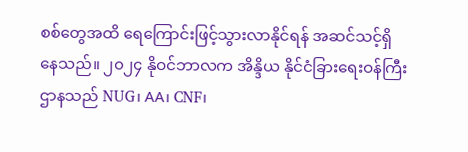စစ်တွေအထိ ရေကြောင်းဖြင့်သွားလာနိုင်ရန် အဆင်သင့်ရှိနေသည်။ ၂၀၂၄ နိုဝင်ဘာလက အိန္ဒိယ နိုင်ငံခြားရေးဝန်ကြီးဌာနသည် NUG၊ AA၊ CNF၊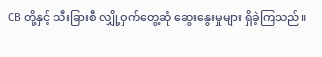CB တို့နှင့် သီးခြားစီ လျှို့ဝှက်တွေ့ဆုံ ဆွေးနွေးမှုများ ရှိခဲ့ကြသည်။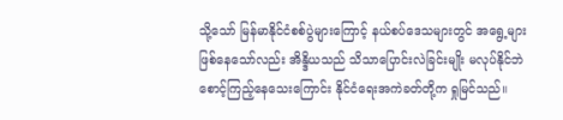သို့သော် မြန်မာနိုင်ငံစစ်ပွဲများကြောင့် နယ်စပ်ဒေသများတွင် အရွေ့များဖြစ်နေသော်လည်း အိန္ဒိယသည် သိသာပြောင်းလဲခြင်းမျိုး မလုပ်နိုင်ဘဲ စောင့်ကြည့်နေသေးကြောင်း နိုင်ငံရေးအကဲခတ်တို့က ရှုမြင်သည်။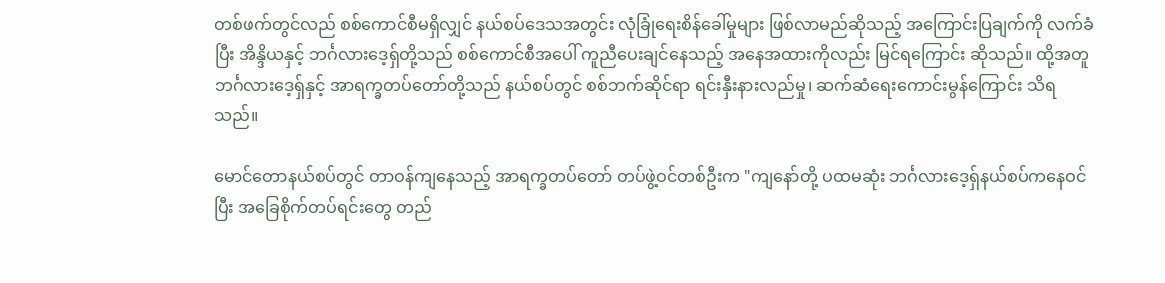တစ်ဖက်တွင်လည် စစ်ကောင်စီမရှိလျှင် နယ်စပ်ဒေသအတွင်း လုံခြုံရေးစိန်ခေါ်မှုများ ဖြစ်လာမည်ဆိုသည့် အကြောင်းပြချက်ကို လက်ခံပြီး အိန္ဒိယနှင့် ဘင်္ဂလားဒေ့ရှ်တို့သည် စစ်ကောင်စီအပေါ် ကူညီပေးချင်နေသည့် အနေအထားကိုလည်း မြင်ရကြောင်း ဆိုသည်။ ထို့အတူ ဘင်္ဂလားဒေ့ရှ်နှင့် အာရက္ခတပ်တော်တို့သည် နယ်စပ်တွင် စစ်ဘက်ဆိုင်ရာ ရင်းနှီးနားလည်မှု၊ ဆက်ဆံရေးကောင်းမွန်ကြောင်း သိရသည်။

မောင်တောနယ်စပ်တွင် တာဝန်ကျနေသည့် အာရက္ခတပ်တော် တပ်ဖွဲ့ဝင်တစ်ဦးက "ကျနော်တို့ ပထမဆုံး ဘင်္ဂလားဒေ့ရှ်နယ်စပ်ကနေဝင်ပြီး အခြေစိုက်တပ်ရင်းတွေ တည်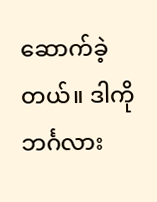ဆောက်ခဲ့တယ်။ ဒါကို ဘင်္ဂလား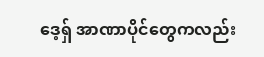ဒေ့ရှ် အာဏာပိုင်တွေကလည်း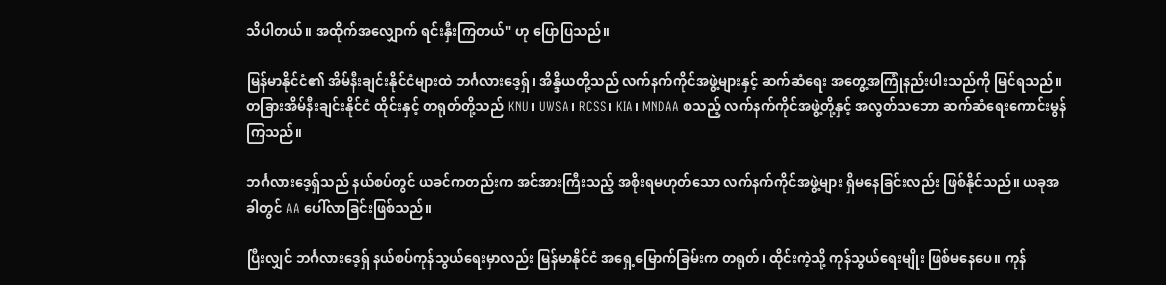သိပါတယ်။ အထိုက်အလျှောက် ရင်းနှီးကြတယ်" ဟု ပြောပြသည်။

မြန်မာနိုင်ငံ၏ အိမ်နီးချင်းနိုင်ငံများထဲ ဘင်္ဂလားဒေ့ရှ်၊ အိန္ဒိယတို့သည် လက်နက်ကိုင်အဖွဲ့များနှင့် ဆက်ဆံရေး အတွေ့အကြုံနည်းပါးသည်ကို မြင်ရသည်။ တခြားအိမ်နီးချင်းနိုင်ငံ ထိုင်းနှင့် တရုတ်တို့သည် KNU၊ UWSA၊ RCSS၊ KIA၊ MNDAA စသည့် လက်နက်ကိုင်အဖွဲ့တို့နှင့် အလွတ်သဘော ဆက်ဆံရေးကောင်းမွန်ကြသည်။

ဘင်္ဂလားဒေ့ရှ်သည် နယ်စပ်တွင် ယခင်ကတည်းက အင်အားကြီးသည့် အစိုးရမဟုတ်သော လက်နက်ကိုင်အဖွဲ့များ ရှိမနေခြင်းလည်း ဖြစ်နိုင်သည်။ ယခုအခါတွင် AA ပေါ်လာခြင်းဖြစ်သည်။

ပြီးလျှင် ဘင်္ဂလားဒေ့ရှ် နယ်စပ်ကုန်သွယ်ရေးမှာလည်း မြန်မာနိုင်ငံ အရှေ့မြောက်ခြမ်းက တရုတ်၊ ထိုင်းကဲ့သို့ ကုန်သွယ်ရေးမျိုး ဖြစ်မနေပေ။ ကုန်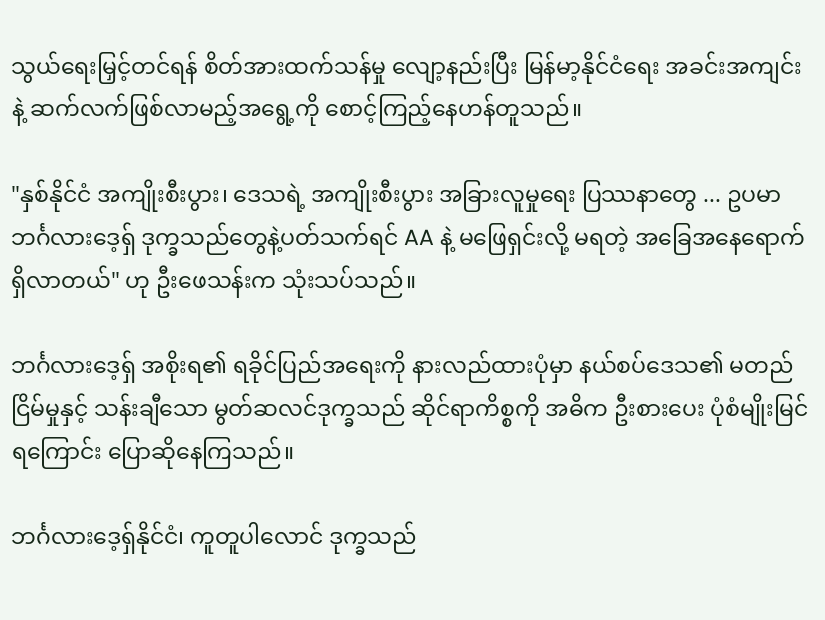သွယ်ရေးမြှင့်တင်ရန် စိတ်အားထက်သန်မှု လျော့နည်းပြီး မြန်မာ့နိုင်ငံရေး အခင်းအကျင်းနဲ့ ဆက်လက်ဖြစ်လာမည့်အရွေ့ကို စောင့်ကြည့်နေဟန်တူသည်။

"နှစ်နိုင်ငံ အကျိုးစီးပွား၊ ဒေသရဲ့ အကျိုးစီးပွား အခြားလူမှုရေး ပြဿနာတွေ ... ဥပမာ ဘင်္ဂလားဒေ့ရှ် ဒုက္ခသည်တွေနဲ့ပတ်သက်ရင် AA နဲ့ မဖြေရှင်းလို့ မရတဲ့ အခြေအနေရောက်ရှိလာတယ်" ဟု ဦးဖေသန်းက သုံးသပ်သည်။

ဘင်္ဂလားဒေ့ရှ် အစိုးရ၏ ရခိုင်ပြည်အရေးကို နားလည်ထားပုံမှာ နယ်စပ်ဒေသ၏ မတည်ငြိမ်မှုနှင့် သန်းချီသော မွတ်ဆလင်ဒုက္ခသည် ဆိုင်ရာကိစ္စကို အဓိက ဦးစားပေး ပုံစံမျိုးမြင်ရကြောင်း ပြောဆိုနေကြသည်။

ဘင်္ဂလားဒေ့ရှ်နိုင်ငံ၊ ကူတူပါလောင် ဒုက္ခသည်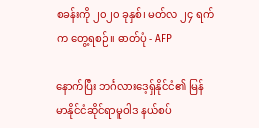စခန်းကို ၂၀၂၀ ခုနှစ်၊ မတ်လ ၂၄ ရက်က တွေ့ရစဉ်။ ဓာတ်ပုံ - AFP

နောက်ပြီး ဘင်္ဂလားဒေ့ရှ်နိုင်ငံ၏ မြန်မာနိုင်ငံဆိုင်ရာမူဝါဒ နယ်စပ်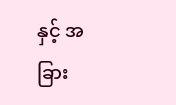နှင့် အခြား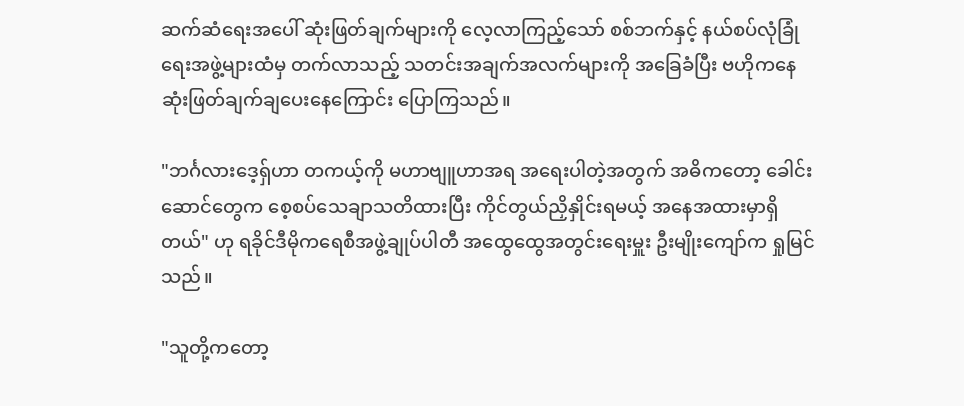ဆက်ဆံရေးအပေါ် ဆုံးဖြတ်ချက်များကို လေ့လာကြည့်သော် စစ်ဘက်နှင့် နယ်စပ်လုံခြုံရေးအဖွဲ့များထံမှ တက်လာသည့် သတင်းအချက်အလက်များကို အခြေခံပြီး ဗဟိုကနေ ဆုံးဖြတ်ချက်ချပေးနေကြောင်း ပြောကြသည်။

"ဘင်္ဂလားဒေ့ရှ်ဟာ တကယ့်ကို မဟာဗျူဟာအရ အရေးပါတဲ့အတွက် အဓိကတော့ ခေါင်းဆောင်တွေက စေ့စပ်သေချာသတိထားပြီး ကိုင်တွယ်ညှိနှိုင်းရမယ့် အနေအထားမှာရှိတယ်" ဟု ရခိုင်ဒီမိုကရေစီအဖွဲ့ချုပ်ပါတီ အထွေထွေအတွင်းရေးမှူး ဦးမျိုးကျော်က ရှုမြင်သည်။

"သူတို့ကတော့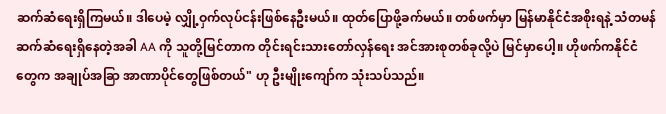ဆက်ဆံရေးရှိကြမယ်။ ဒါပေမဲ့ လျှို့ဝှက်လုပ်ငန်းဖြစ်နေဦးမယ်။ ထုတ်ပြောဖို့ခက်မယ်။ တစ်ဖက်မှာ မြန်မာနိုင်ငံအစိုးရနဲ့ သံတမန်ဆက်ဆံရေးရှိနေတဲ့အခါ AA ကို သူတို့မြင်တာက တိုင်းရင်းသားတော်လှန်ရေး အင်အားစုတစ်ခုလို့ပဲ မြင်မှာပေါ့။ ဟိုဖက်ကနိုင်ငံတွေက အချုပ်အခြာ အာဏာပိုင်တွေဖြစ်တယ်" ဟု ဦးမျိုးကျော်က သုံးသပ်သည်။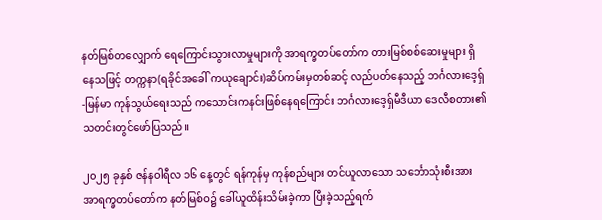နတ်မြစ်တလျှောက် ရေကြောင်းသွားလာမှုများကို အာရက္ခတပ်တော်က တားမြစ်စစ်ဆေးမှုများ ရှိနေသဖြင့် တက္ကနာ(ရခိုင်အခေါ် ကယုချောင်း)ဆိပ်ကမ်းမှတစ်ဆင့် လည်ပတ်နေသည့် ဘင်္ဂလားဒေ့ရှ်-မြန်မာ ကုန်သွယ်ရေးသည် ကသောင်းကနင်းဖြစ်နေရကြောင်း ဘင်္ဂလားဒေ့ရှ်မီဒီယာ ဒေလီစတား၏ သတင်းတွင်ဖော်ပြသည်။

၂၀၂၅ ခုနှစ် ဇန်နဝါရီလ ၁၆ နေ့တွင် ရန်ကုန်မှ ကုန်စည်များ တင်ယူလာသော သင်္ဘောသုံးစီးအား အာရက္ခတပ်တော်က နတ်မြစ်ဝ၌ ခေါ်ယူထိန်းသိမ်းခဲ့ကာ ပြီးခဲ့သည့်ရက်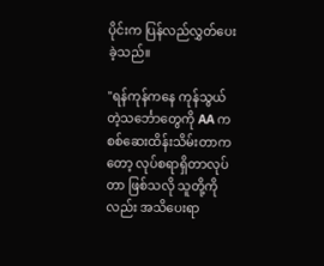ပိုင်းက ပြန်လည်လွှတ်ပေးခဲ့သည်။

"ရန်ကုန်ကနေ ကုန်သွယ်တဲ့သင်္ဘောတွေကို AA က စစ်ဆေးထိန်းသိမ်းတာကတော့ လုပ်စရာရှိတာလုပ်တာ ဖြစ်သလို သူတို့ကိုလည်း အသိပေးရာ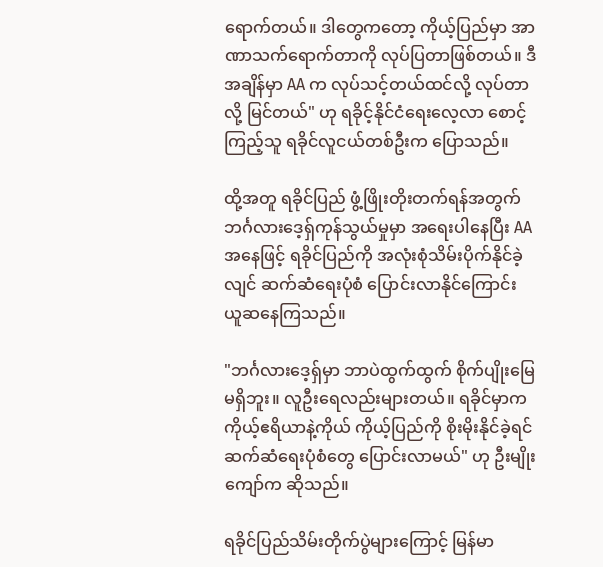ရောက်တယ်။ ဒါတွေကတော့ ကိုယ့်ပြည်မှာ အာဏာသက်ရောက်တာကို လုပ်ပြတာဖြစ်တယ်။ ဒီအချိန်မှာ AA က လုပ်သင့်တယ်ထင်လို့ လုပ်တာလို့ မြင်တယ်" ဟု ရခိုင့်နိုင်ငံရေးလေ့လာ စောင့်ကြည့်သူ ရခိုင်လူငယ်တစ်ဦးက ပြောသည်။

ထို့အတူ ရခိုင်ပြည် ဖွံ့ဖြိုးတိုးတက်ရန်အတွက် ဘင်္ဂလားဒေ့ရှ်ကုန်သွယ်မှုမှာ အရေးပါနေပြီး AA အနေဖြင့် ရခိုင်ပြည်ကို အလုံးစုံသိမ်းပိုက်နိုင်ခဲ့လျင် ဆက်ဆံရေးပုံစံ ပြောင်းလာနိုင်ကြောင်း ယူဆနေကြသည်။

"ဘင်္ဂလားဒေ့ရှ်မှာ ဘာပဲထွက်ထွက် စိုက်ပျိုးမြေမရှိဘူး။ လူဦးရေလည်းများတယ်။ ရခိုင်မှာက ကိုယ့်ဧရိယာနဲ့ကိုယ် ကိုယ့်ပြည်ကို စိုးမိုးနိုင်ခဲ့ရင် ဆက်ဆံရေးပုံစံတွေ ပြောင်းလာမယ်" ဟု ဦးမျိုးကျော်က ဆိုသည်။

ရခိုင်ပြည်သိမ်းတိုက်ပွဲများကြောင့် မြန်မာ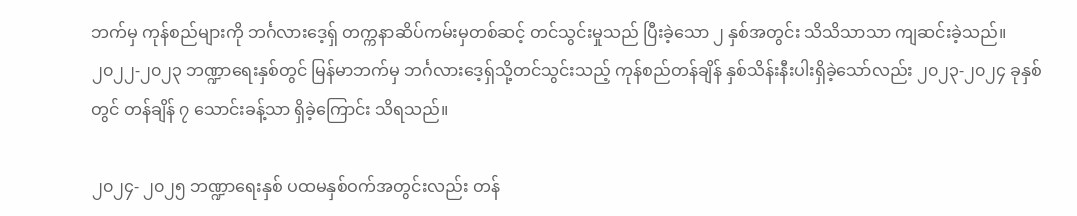ဘက်မှ ကုန်စည်များကို ဘင်္ဂလားဒေ့ရှ် တက္ကနာဆိပ်ကမ်းမှတစ်ဆင့် တင်သွင်းမှုသည် ပြီးခဲ့သော ၂ နှစ်အတွင်း သိသိသာသာ ကျဆင်းခဲ့သည်။ ၂၀၂၂-၂၀၂၃ ဘဏ္ဍာရေးနှစ်တွင် မြန်မာဘက်မှ ဘင်္ဂလားဒေ့ရှ်သို့တင်သွင်းသည့် ကုန်စည်တန်ချိန် နှစ်သိန်းနီးပါးရှိခဲ့သော်လည်း ၂၀၂၃-၂၀၂၄ ခုနှစ်တွင် တန်ချိန် ၇ သောင်းခန့်သာ ရှိခဲ့ကြောင်း သိရသည်။

၂၀၂၄- ၂၀၂၅ ဘဏ္ဍာရေးနှစ် ပထမနှစ်ဝက်အတွင်းလည်း တန်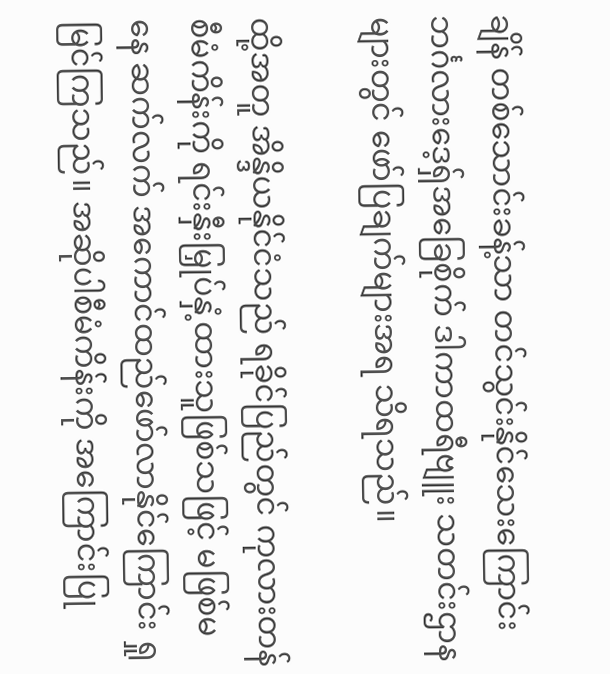ချိန် တစ်သောင်းခန့်သာ တင်သွင်းနိုင်သေးကြောင်း ဘင်္ဂလားဒေ့ရှ်အခြေစိုက် ဒါကာထရီဗျူး သတင်းဌာနများတွင် ဖော်ပြချက်များအရ သိရသည်။

ထို့အတူ အိန္ဒိယနိုင်ငံသည် ရခိုင်ပြည်တွင် ကုလားတန်စီမံကိန်းကို ရင်းနှီးမြှုပ်နှံ့ထားသူဖြစ်သဖြင့် မဖြစ်မနေ ဆက်လက် အကောင်ထည်ဖော်လာနိုင်ကြောင်း ရှုမြင်ကြသည်။ အဆိုပါစီမံကိန်းကို အကြောင်းပြု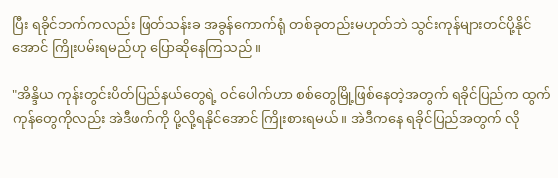ပြီး ရခိုင်ဘက်ကလည်း ဖြတ်သန်းခ အခွန်ကောက်ရုံ တစ်ခုတည်းမဟုတ်ဘဲ သွင်းကုန်များတင်ပို့နိုင်အောင် ကြိုးပမ်းရမည်ဟု ပြောဆိုနေကြသည်။

"အိန္ဒိယ ကုန်းတွင်းပိတ်ပြည်နယ်တွေရဲ့ ဝင်ပေါက်ဟာ စစ်တွေမြို့ဖြစ်နေတဲ့အတွက် ရခိုင်ပြည်က ထွက်ကုန်တွေကိုလည်း အဲဒီဖက်ကို ပို့လို့ရနိုင်အောင် ကြိုးစားရမယ်။ အဲဒီကနေ ရခိုင်ပြည်အတွက် လို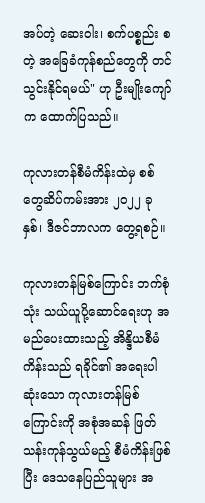အပ်တဲ့ ဆေးဝါး၊ စက်ပစ္စည်း စတဲ့ အခြေခံကုန်စည်တွေကို တင်သွင်းနိုင်ရမယ်" ဟု ဦးမျိုးကျော်က ထောက်ပြသည်။

ကုလားတန်စီမံကိန်းထဲမှ စစ်တွေဆိပ်ကမ်းအား ၂၀၂၂ ခုနှစ်၊ ဒီဇင်ဘာလက တွေ့ရစဉ်။

ကုလားတန်မြစ်ကြောင်း ဘက်စုံသုံး သယ်ယူပို့ဆောင်ရေးဟု အမည်ပေးထားသည့် အိန္ဒိယစီမံကိန်းသည် ရခိုင်၏ အရေးပါဆုံးသော ကုလားတန်မြစ်ကြောင်းကို အစုံအဆန် ဖြတ်သန်းကုန်သွယ်မည့် စီမံကိန်းဖြစ်ပြီး ဒေသနေပြည်သူများ အ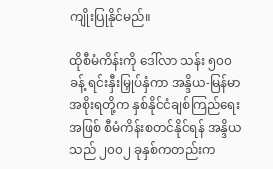ကျိုးပြုနိုင်မည်။

ထိုစီမံကိန်းကို ဒေါ်လာ သန်း ၅၀၀ ခန့် ရင်းနှီးမြှုပ်နှံကာ အန္ဒိယ-မြန်မာအစိုးရတို့က နှစ်နိုင်ငံချစ်ကြည်ရေးအဖြစ် စီမံကိန်းစတင်နိုင်ရန် အန္ဒိယသည် ၂၀၀၂ ခုနှစ်ကတည်းက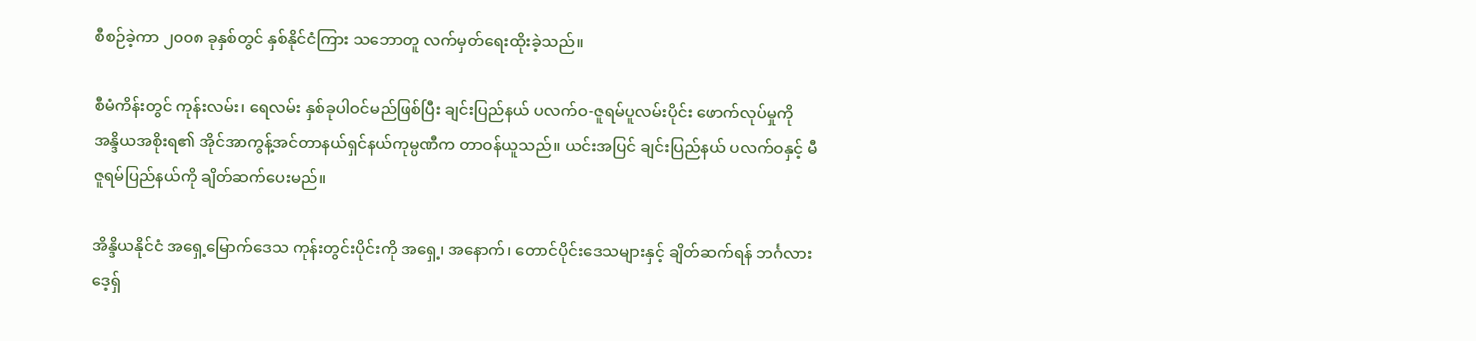စီစဉ်ခဲ့ကာ ၂၀၀၈ ခုနှစ်တွင် နှစ်နိုင်ငံကြား သဘောတူ လက်မှတ်ရေးထိုးခဲ့သည်။

စီမံကိန်းတွင် ကုန်းလမ်း၊ ရေလမ်း နှစ်ခုပါဝင်မည်ဖြစ်ပြီး ချင်းပြည်နယ် ပလက်ဝ-ဇူရမ်ပူလမ်းပိုင်း ဖောက်လုပ်မှုကို အန္ဒိယအစိုးရ၏ အိုင်အာကွန့်အင်တာနယ်ရှင်နယ်ကုမ္ပဏီက တာဝန်ယူသည်။ ယင်းအပြင် ချင်းပြည်နယ် ပလက်ဝနှင့် မီဇူရမ်ပြည်နယ်ကို ချိတ်ဆက်ပေးမည်။

အိန္ဒိယနိုင်ငံ အရှေ့မြောက်ဒေသ ကုန်းတွင်းပိုင်းကို အရှေ့၊ အနောက်၊ တောင်ပိုင်းဒေသများနှင့် ချိတ်ဆက်ရန် ဘင်္ဂလားဒေ့ရှ်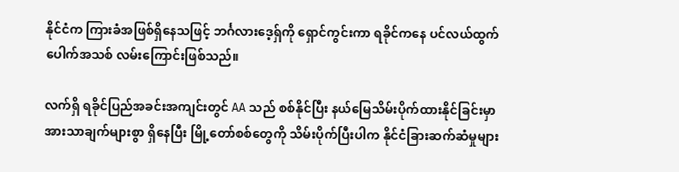နိုင်ငံက ကြားခံအဖြစ်ရှိနေသဖြင့် ဘင်္ဂလားဒေ့ရှ်ကို ရှောင်ကွင်းကာ ရခိုင်ကနေ ပင်လယ်ထွက်ပေါက်အသစ် လမ်းကြောင်းဖြစ်သည်။

လက်ရှိ ရခိုင်ပြည်အခင်းအကျင်းတွင် AA သည် စစ်နိုင်ပြီး နယ်မြေသိမ်းပိုက်ထားနိုင်ခြင်းမှာ အားသာချက်များစွာ ရှိနေပြီး မြို့တော်စစ်တွေကို သိမ်းပိုက်ပြီးပါက နိုင်ငံခြားဆက်ဆံမှုများ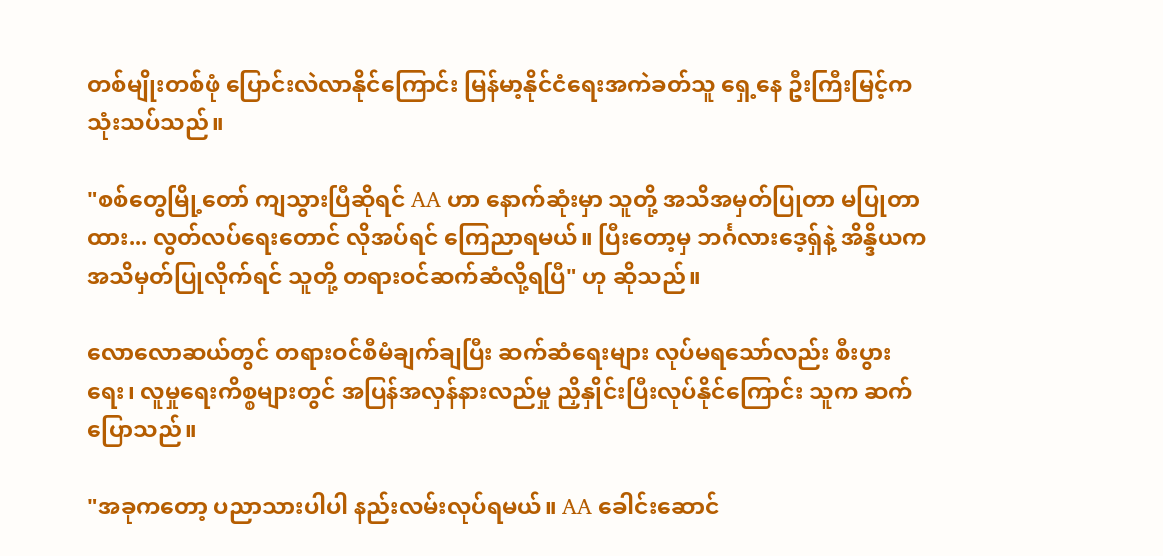တစ်မျိုးတစ်ဖုံ ပြောင်းလဲလာနိုင်ကြောင်း မြန်မာ့နိုင်ငံရေးအကဲခတ်သူ ရှေ့နေ ဦးကြီးမြင့်က သုံးသပ်သည်။

"စစ်တွေမြို့တော် ကျသွားပြီဆိုရင် AA ဟာ နောက်ဆုံးမှာ သူတို့ အသိအမှတ်ပြုတာ မပြုတာထား... လွတ်လပ်ရေးတောင် လိုအပ်ရင် ကြေညာရမယ်။ ပြီးတော့မှ ဘင်္ဂလားဒေ့ရှ်နဲ့ အိန္ဒိယက အသိမှတ်ပြုလိုက်ရင် သူတို့ တရားဝင်ဆက်ဆံလို့ရပြီ" ဟု ဆိုသည်။

လောလောဆယ်တွင် တရားဝင်စီမံချက်ချပြီး ဆက်ဆံရေးများ လုပ်မရသော်လည်း စီးပွားရေး၊ လူမှုရေးကိစ္စများတွင် အပြန်အလှန်နားလည်မှု ညှိနှိုင်းပြီးလုပ်နိုင်ကြောင်း သူက ဆက်ပြောသည်။

"အခုကတော့ ပညာသားပါပါ နည်းလမ်းလုပ်ရမယ်။ AA ခေါင်းဆောင်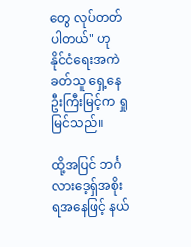တွေ လုပ်တတ်ပါတယ်" ဟု နိုင်ငံရေးအကဲခတ်သူ ရှေ့နေဦးကြီးမြင့်က ရှုမြင်သည်။

ထို့အပြင် ဘင်္ဂလားဒေ့ရှ်အစိုးရအနေဖြင့် နယ်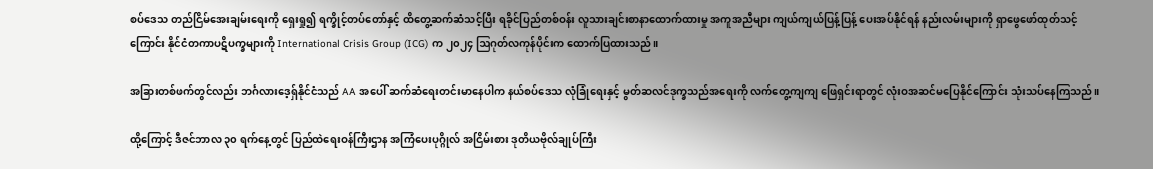စပ်ဒေသ တည်ငြိမ်အေးချမ်းရေးကို ရှေးရှု၍ ရက္ခိုင့်တပ်တော်နှင့် ထိတွေ့ဆက်ဆံသင့်ပြီး ရခိုင်ပြည်တစ်ဝန်း လူသားချင်းစာနာထောက်ထားမှု အကူအညီများ ကျယ်ကျယ်ပြန့်ပြန့် ပေးအပ်နိုင်ရန် နည်းလမ်းများကို ရှာဖွေဖော်ထုတ်သင့်ကြောင်း နိုင်ငံတကာပဋိပက္ခများကို International Crisis Group (ICG) က ၂၀၂၄ ဩဂုတ်လကုန်ပိုင်းက ထောက်ပြထားသည်။

အခြားတစ်ဖက်တွင်လည်း ဘင်္ဂလားဒေ့ရှ်နိုင်ငံသည် AA အပေါ် ဆက်ဆံရေးတင်းမာနေပါက နယ်စပ်ဒေသ လုံခြုံရေးနှင့် မွတ်ဆလင်ဒုက္ခသည်အရေးကို လက်တွေ့ကျကျ ဖြေရှင်းရာတွင် လုံးဝအဆင်မပြေနိုင်ကြောင်း သုံးသပ်နေကြသည်။

ထို့ကြောင့် ဒီဇင်ဘာလ ၃၀ ရက်နေ့တွင် ပြည်ထဲရေးဝန်ကြီးဌာန အကြံပေးပုဂ္ဂိုလ် အငြိမ်းစား ဒုတိယဗိုလ်ချုပ်ကြီး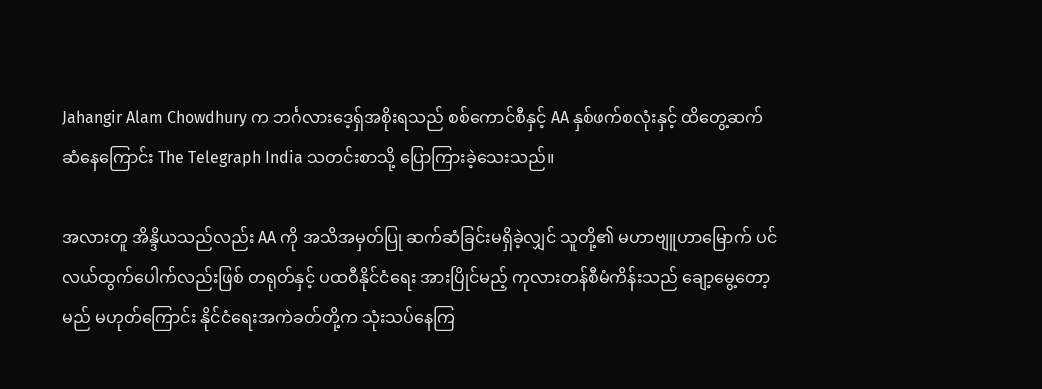Jahangir Alam Chowdhury က ဘင်္ဂလားဒေ့ရှ်အစိုးရသည် စစ်ကောင်စီနှင့် AA နှစ်ဖက်စလုံးနှင့် ထိတွေ့ဆက်ဆံနေကြောင်း The Telegraph India သတင်းစာသို့ ပြောကြားခဲ့သေးသည်။

အလားတူ အိန္ဒိယသည်လည်း AA ကို အသိအမှတ်ပြု ဆက်ဆံခြင်းမရှိခဲ့လျှင် သူတို့၏ မဟာဗျူဟာမြောက် ပင်လယ်ထွက်ပေါက်လည်းဖြစ် တရုတ်နှင့် ပထဝီနိုင်ငံရေး အားပြိုင်မည့် ကုလားတန်စီမံကိန်းသည် ချော့မွေ့တော့မည် မဟုတ်ကြောင်း နိုင်ငံရေးအကဲခတ်တို့က သုံးသပ်နေကြ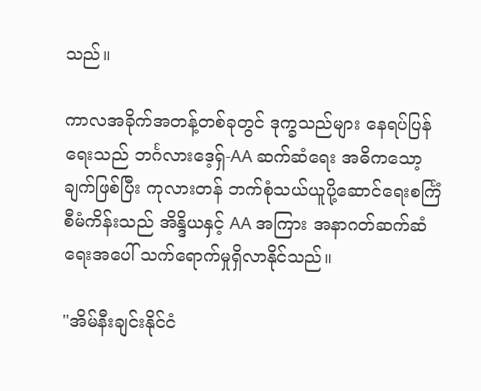သည်။

ကာလအခိုက်အတန့်တစ်ခုတွင် ဒုက္ခသည်များ နေရပ်ပြန်ရေးသည် ဘင်္ဂလားဒေ့ရှ်-AA ဆက်ဆံရေး အဓိကသော့ချက်ဖြစ်ပြီး ကုလားတန် ဘက်စုံသယ်ယူပို့ဆောင်ရေးစင်္ကြံ စီမံကိန်းသည် အိန္ဒိယနှင့် AA အကြား အနာဂတ်ဆက်ဆံရေးအပေါ် သက်ရောက်မှုရှိလာနိုင်သည်။

"အိမ်နီးချင်းနိုင်ငံ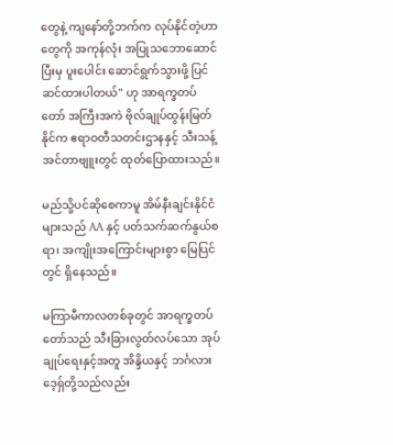တွေနဲ့ ကျနော်တို့ဘက်က လုပ်နိုင်တဲ့ဟာတွေကို အကုန်လုံး အပြုသဘောဆောင်ပြီးမှ ပူးပေါင်း ဆောင်ရွက်သွားဖို့ ပြင်ဆင်ထားပါတယ်" ဟု အာရက္ခတပ်တော် အကြီးအကဲ ဗိုလ်ချုပ်ထွန်းမြတ်နိုင်က ဧရာဝတီသတင်းဌာနနှင့် သီးသန့်အင်တာဗျူးတွင် ထုတ်ပြောထားသည်။

မည်သို့ပင်ဆိုစေကာမူ အိမ်နီးချင်းနိုင်ငံများသည် AA နှင့် ပတ်သက်ဆက်နွယ်စရာ၊ အကျိုးအကြောင်းများစွာ မြေပြင်တွင် ရှိနေသည်။

မကြာမီကာလတစ်ခုတွင် အာရက္ခတပ်တော်သည် သီးခြားလွတ်လပ်သော အုပ်ချုပ်ရေးနှင့်အတူ အိန္ဒိယနှင့် ဘင်္ဂလားဒေ့ရှ်တို့သည်လည်း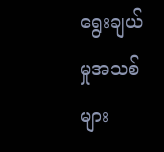ရွေးချယ်မှုအသစ်များ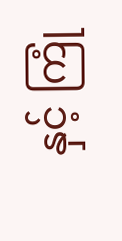နှင့် ကြုံ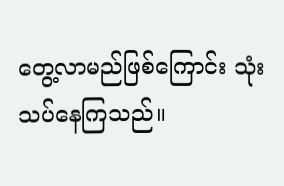တွေ့လာမည်ဖြစ်ကြောင်း သုံးသပ်နေကြသည်။